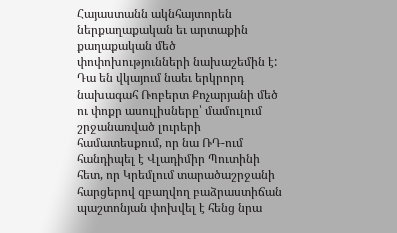Հայաստանն ակնհայտորեն ներքաղաքական եւ արտաքին քաղաքական մեծ փոփոխությունների նախաշեմին է: Դա են վկայում նաեւ երկրորդ նախագահ Ռոբերտ Քոչարյանի մեծ ու փոքր ասուլիսները՝ մամուլում շրջանառված լուրերի համատեսքում, որ նա ՌԴ-ում հանդիպել է Վլադիմիր Պուտինի հետ, որ Կրեմլում տարածաշրջանի հարցերով զբաղվող բաձրաստիճան պաշտոնյան փոխվել է հենց նրա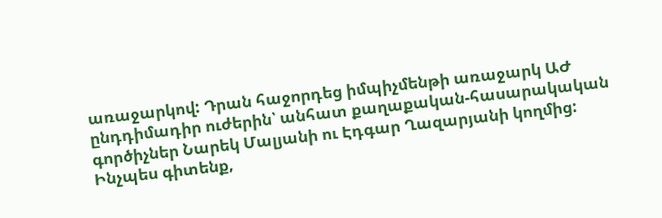առաջարկով: Դրան հաջորդեց իմպիչմենթի առաջարկ ԱԺ ընդդիմադիր ուժերին՝ անհատ քաղաքական-հասարակական գործիչներ Նարեկ Մալյանի ու Էդգար Ղազարյանի կողմից: Ինչպես գիտենք,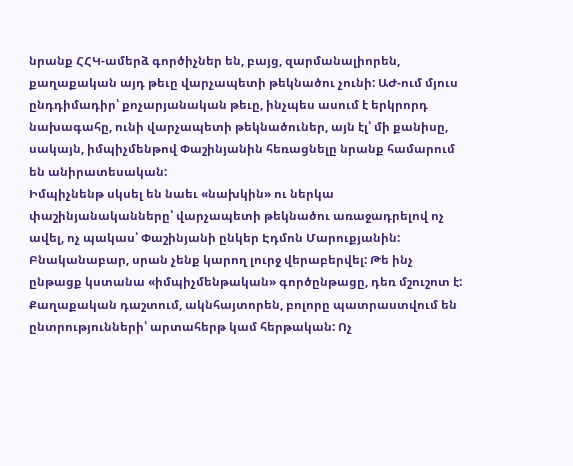նրանք ՀՀԿ-ամերձ գործիչներ են, բայց, զարմանալիորեն, քաղաքական այդ թեւը վարչապետի թեկնածու չունի: ԱԺ-ում մյուս ընդդիմադիր՝ քոչարյանական թեւը, ինչպես ասում է երկրորդ նախագահը, ունի վարչապետի թեկնածուներ, այն էլ՝ մի քանիսը, սակայն, իմպիչմենթով Փաշինյանին հեռացնելը նրանք համարում են անիրատեսական:
Իմպիչնենթ սկսել են նաեւ «նախկին» ու ներկա փաշինյանականները՝ վարչապետի թեկնածու առաջադրելով ոչ ավել, ոչ պակաս՝ Փաշինյանի ընկեր Էդմոն Մարուքյանին: Բնականաբար, սրան չենք կարող լուրջ վերաբերվել: Թե ինչ ընթացք կստանա «իմպիչմենթական» գործընթացը, դեռ մշուշոտ է:
Քաղաքական դաշտում, ակնհայտորեն, բոլորը պատրաստվում են ընտրությունների՝ արտահերթ կամ հերթական: Ոչ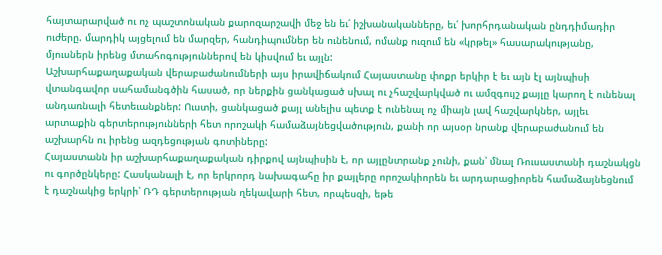հայտարարված ու ոչ պաշտոնական քարոզարշավի մեջ են եւ՛ իշխանականները, եւ՛ խորհրդանական ընդդիմադիր ուժերը. մարդիկ այցելում են մարզեր, հանդիպումներ են ունենում, ոմանք ուզում են «կրթել» հասարակությանը, մյուսներն իրենց մտահոգություններով են կիսվում եւ այլն:
Աշխարհաքաղաքական վերաբաժանումների այս իրավիճակում Հայաստանը փոքր երկիր է եւ այն էլ այնպիսի վտանգավոր սահամանգծին հասած, որ ներքին ցանկացած սխալ ու չհաշվարկված ու ամզգույշ քայլը կարող է ունենալ անդառնալի հետեւանքներ: Ուստի, ցանկացած քայլ անելիս պետք է ունենալ ոչ միայն լավ հաշվարկներ, այլեւ արտաքին գերտերությունների հետ որոշակի համաձայնեցվածություն, քանի որ այսօր նրանք վերաբաժանում են աշխարհն ու իրենց ազդեցության գոտիները:
Հայաստանն իր աշխարհաքաղաքական դիրքով այնպիսին է, որ այլընտրանք չունի, քան՝ մնալ Ռուսաստանի դաշնակցն ու գործընկերը: Հասկանալի է, որ երկրորդ նախագահը իր քայլերը որոշակիորեն եւ արդարացիորեն համաձայնեցնում է դաշնակից երկրի՝ ՌԴ գերտերության ղեկավարի հետ, որպեսզի, եթե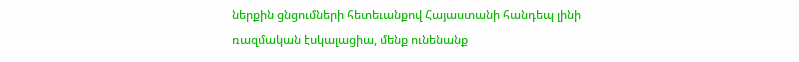ներքին ցնցումների հետեւանքով Հայաստանի հանդեպ լինի ռազմական էսկալացիա, մենք ունենանք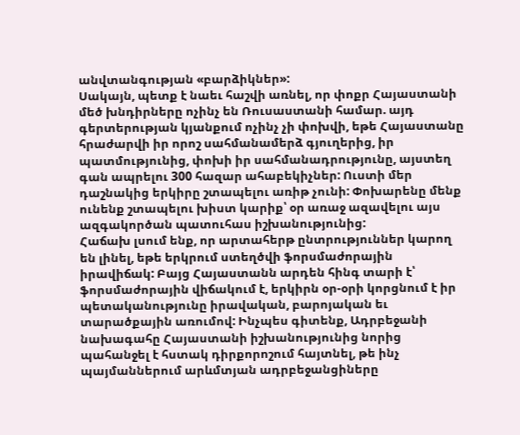անվտանգության «բարձիկներ»:
Սակայն, պետք է նաեւ հաշվի առնել, որ փոքր Հայաստանի մեծ խնդիրները ոչինչ են Ռուսաստանի համար. այդ գերտերության կյանքում ոչինչ չի փոխվի, եթե Հայաստանը հրաժարվի իր որոշ սահմանամերձ գյուղերից, իր պատմությունից, փոխի իր սահմանադրությունը, այստեղ գան ապրելու 300 հազար ահաբեկիչներ: Ուստի մեր դաշնակից երկիրը շտապելու առիթ չունի: Փոխարենը մենք ունենք շտապելու խիստ կարիք՝ օր առաջ ազավելու այս ազգակործան պատուհաս իշխանությունից:
Հաճախ լսում ենք, որ արտահերթ ընտրություններ կարող են լինել, եթե երկրում ստեղծվի ֆորսմաժորային իրավիճակ: Բայց Հայաստանն արդեն հինգ տարի է՝ ֆորսմաժորային վիճակում է, երկիրն օր-օրի կորցնում է իր պետականությունը իրավական, բարոյական եւ տարածքային առումով: Ինչպես գիտենք, Ադրբեջանի նախագահը Հայաստանի իշխանությունից նորից պահանջել է հստակ դիրքորոշում հայտնել, թե ինչ պայմաններում արևմտյան ադրբեջանցիները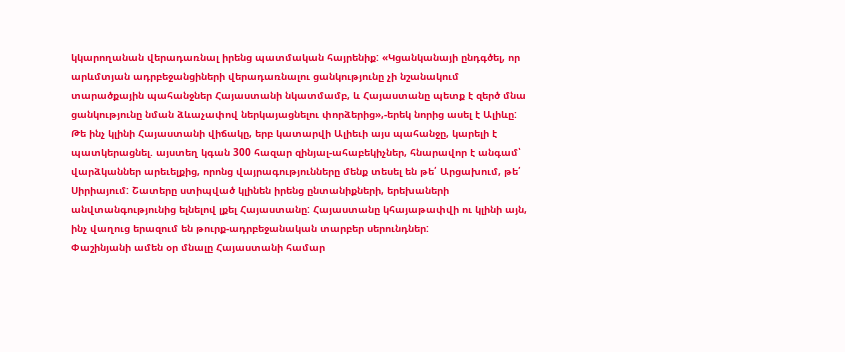կկարողանան վերադառնալ իրենց պատմական հայրենիք: «Կցանկանայի ընդգծել, որ արևմտյան ադրբեջանցիների վերադառնալու ցանկությունը չի նշանակում տարածքային պահանջներ Հայաստանի նկատմամբ, և Հայաստանը պետք է զերծ մնա ցանկությունը նման ձևաչափով ներկայացնելու փորձերից»,-երեկ նորից ասել է Ալիևը:
Թե ինչ կլինի Հայաստանի վիճակը, երբ կատարվի Ալիեւի այս պահանջը, կարելի է պատկերացնել. այստեղ կգան 300 հազար զինյալ-ահաբեկիչներ, հնարավոր է անգամ՝ վարձկաններ արեւելքից, որոնց վայրագությունները մենք տեսել են թե՛ Արցախում, թե՛ Սիրիայում: Շատերը ստիպված կլինեն իրենց ընտանիքների, երեխաների անվտանգությունից ելնելով լքել Հայաստանը: Հայաստանը կհայաթափվի ու կլինի այն, ինչ վաղուց երազում են թուրք-ադրբեջանական տարբեր սերունդներ:
Փաշինյանի ամեն օր մնալը Հայաստանի համար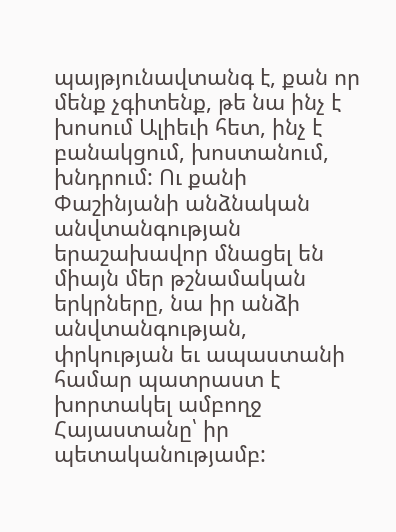պայթյունավտանգ է, քան որ մենք չգիտենք, թե նա ինչ է խոսում Ալիեւի հետ, ինչ է բանակցում, խոստանում, խնդրում: Ու քանի Փաշինյանի անձնական անվտանգության երաշախավոր մնացել են միայն մեր թշնամական երկրները, նա իր անձի անվտանգության, փրկության եւ ապաստանի համար պատրաստ է խորտակել ամբողջ Հայաստանը՝ իր պետականությամբ: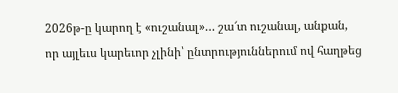2026թ-ը կարող է «ուշանալ»… շա՜տ ուշանալ, անքան, որ այլեւս կարեւոր չլինի՝ ընտրություններում ով հաղթեց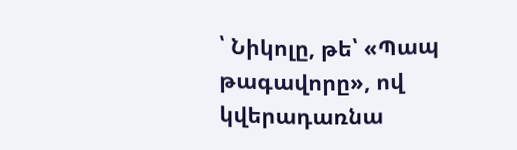՝ Նիկոլը, թե՝ «Պապ թագավորը», ով կվերադառնա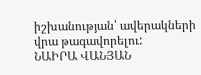իշխանության՝ ավերակների վրա թագավորելու:
ՆԱԻՐԱ ՎԱՆՅԱՆ